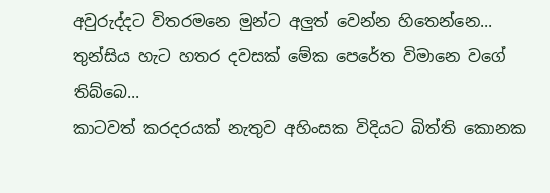අවුරුද්දට විතරමනෙ මුන්ට අලුත් වෙන්න හිතෙන්නෙ...
තුන්සිය හැට හතර දවසක් මේක පෙරේත විමානෙ වගේ තිබ්බෙ...
කාටවත් කරදරයක් නැතුව අහිංසක විදියට බිත්ති කොනක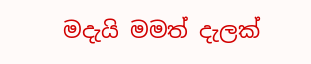මදැයි මමත් දැලක්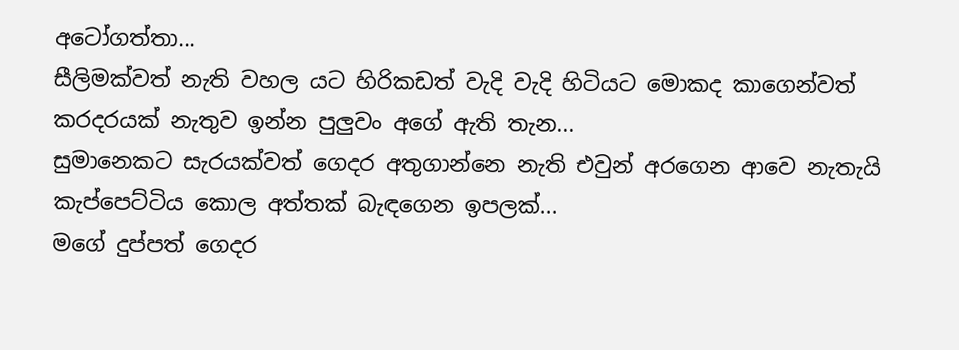අටෝගත්තා...
සීලිමක්වත් නැති වහල යට හිරිකඩත් වැදි වැදි හිටියට මොකද කාගෙන්වත් කරදරයක් නැතුව ඉන්න පුලුවං අගේ ඇති තැන...
සුමානෙකට සැරයක්වත් ගෙදර අතුගාන්නෙ නැති එවුන් අරගෙන ආවෙ නැතැයි කැප්පෙට්ටිය කොල අත්තක් බැඳගෙන ඉපලක්...
මගේ දුප්පත් ගෙදර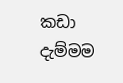කඩා දැම්මම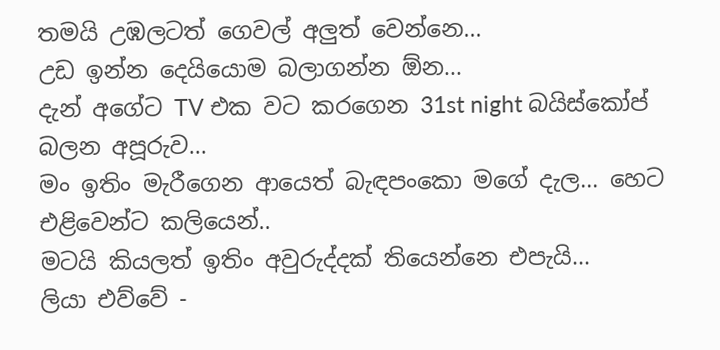තමයි උඹලටත් ගෙවල් අලුත් වෙන්නෙ...
උඩ ඉන්න දෙයියොම බලාගන්න ඕන...
දැන් අගේට TV එක වට කරගෙන 31st night බයිස්කෝප් බලන අපූරුව...
මං ඉතිං මැරීගෙන ආයෙත් බැඳපංකො මගේ දැල... හෙට එළිවෙන්ට කලියෙන්..
මටයි කියලත් ඉතිං අවුරුද්දක් තියෙන්නෙ එපැයි...
ලියා එව්වේ -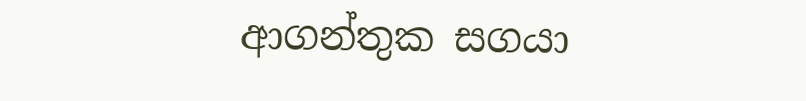ආගන්තුක සගයා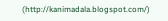(http://kanimadala.blogspot.com/)